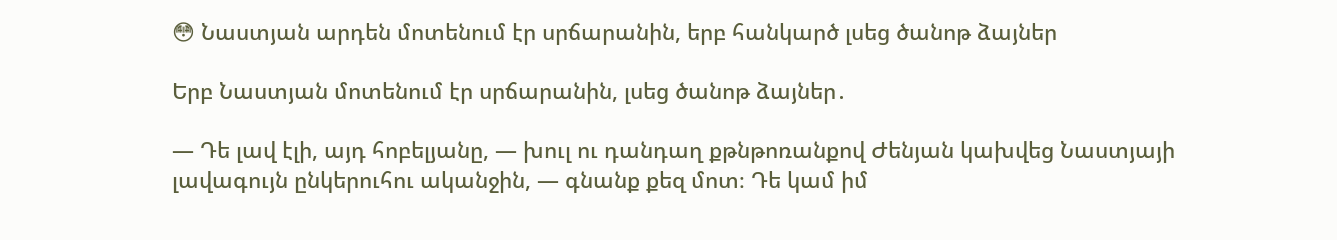😳 Նաստյան արդեն մոտենում էր սրճարանին, երբ հանկարծ լսեց ծանոթ ձայներ

Երբ Նաստյան մոտենում էր սրճարանին, լսեց ծանոթ ձայներ․

— Դե լավ էլի, այդ հոբելյանը, — խուլ ու դանդաղ քթնթոռանքով Ժենյան կախվեց Նաստյայի լավագույն ընկերուհու ականջին, — գնանք քեզ մոտ։ Դե կամ իմ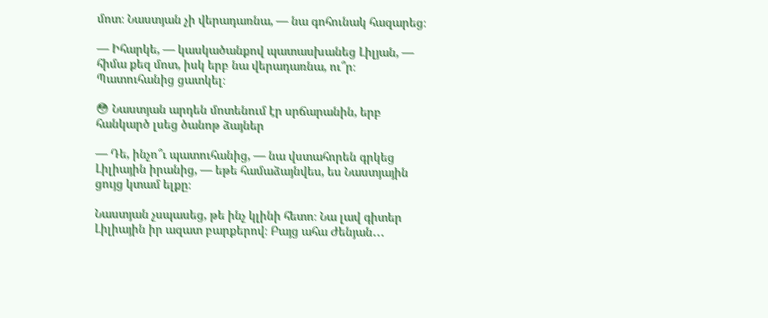մոտ։ Նաստյան չի վերադառնա, — նա գոհունակ հազարեց։

— Իհարկե, — կասկածանքով պատասխանեց Լիլյան, — հիմա քեզ մոտ, իսկ երբ նա վերադառնա, ու՞ր։ Պատուհանից ցատկել։

😳 Նաստյան արդեն մոտենում էր սրճարանին, երբ հանկարծ լսեց ծանոթ ձայներ

— Դե, ինչո՞ւ պատուհանից, — նա վստահորեն գրկեց Լիլիային իրանից, — եթե համաձայնվես, ես Նաստյային ցույց կտամ ելքը։

Նաստյան չսպասեց, թե ինչ կլինի հետո։ Նա լավ գիտեր Լիլիային իր ազատ բարքերով։ Բայց ահա Ժենյան․․․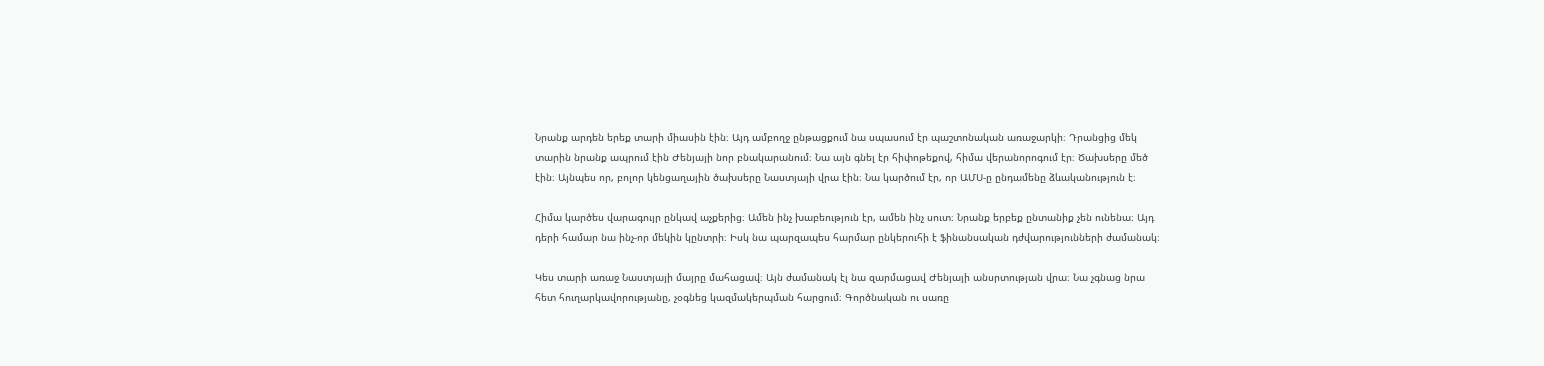Նրանք արդեն երեք տարի միասին էին։ Այդ ամբողջ ընթացքում նա սպասում էր պաշտոնական առաջարկի։ Դրանցից մեկ տարին նրանք ապրում էին Ժենյայի նոր բնակարանում։ Նա այն գնել էր հիփոթեքով, հիմա վերանորոգում էր։ Ծախսերը մեծ էին։ Այնպես որ, բոլոր կենցաղային ծախսերը Նաստյայի վրա էին։ Նա կարծում էր, որ ԱՄՍ-ը ընդամենը ձևականություն է։

Հիմա կարծես վարագույր ընկավ աչքերից։ Ամեն ինչ խաբեություն էր, ամեն ինչ սուտ։ Նրանք երբեք ընտանիք չեն ունենա։ Այդ դերի համար նա ինչ-որ մեկին կընտրի։ Իսկ նա պարզապես հարմար ընկերուհի է ֆինանսական դժվարությունների ժամանակ։

Կես տարի առաջ Նաստյայի մայրը մահացավ։ Այն ժամանակ էլ նա զարմացավ Ժենյայի անսրտության վրա։ Նա չգնաց նրա հետ հուղարկավորությանը, չօգնեց կազմակերպման հարցում։ Գործնական ու սառը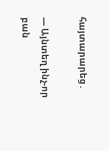հայտարարեց․

— Այնտեղ ինչ-որ բան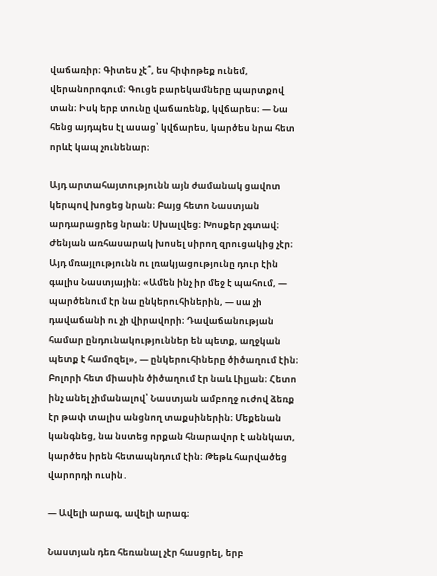վաճառիր։ Գիտես չէ՞, ես հիփոթեք ունեմ, վերանորոգում։ Գուցե բարեկամները պարտքով տան։ Իսկ երբ տունը վաճառենք, կվճարես։ — Նա հենց այդպես էլ ասաց՝ կվճարես, կարծես նրա հետ որևէ կապ չունենար։

Այդ արտահայտությունն այն ժամանակ ցավոտ կերպով խոցեց նրան։ Բայց հետո Նաստյան արդարացրեց նրան։ Սխալվեց։ Խոսքեր չգտավ։ Ժենյան առհասարակ խոսել սիրող զրուցակից չէր։ Այդ մռայլությունն ու լռակյացությունը դուր էին գալիս Նաստյային։ «Ամեն ինչ իր մեջ է պահում, — պարծենում էր նա ընկերուհիներին, — սա չի դավաճանի ու չի վիրավորի։ Դավաճանության համար ընդունակություններ են պետք, աղջկան պետք է համոզել», — ընկերուհիները ծիծաղում էին։ Բոլորի հետ միասին ծիծաղում էր նաև Լիլյան։ Հետո ինչ անել չիմանալով՝ Նաստյան ամբողջ ուժով ձեռք էր թափ տալիս անցնող տաքսիներին։ Մեքենան կանգնեց, նա նստեց որքան հնարավոր է աննկատ, կարծես իրեն հետապնդում էին։ Թեթև հարվածեց վարորդի ուսին․

— Ավելի արագ, ավելի արագ։

Նաստյան դեռ հեռանալ չէր հասցրել, երբ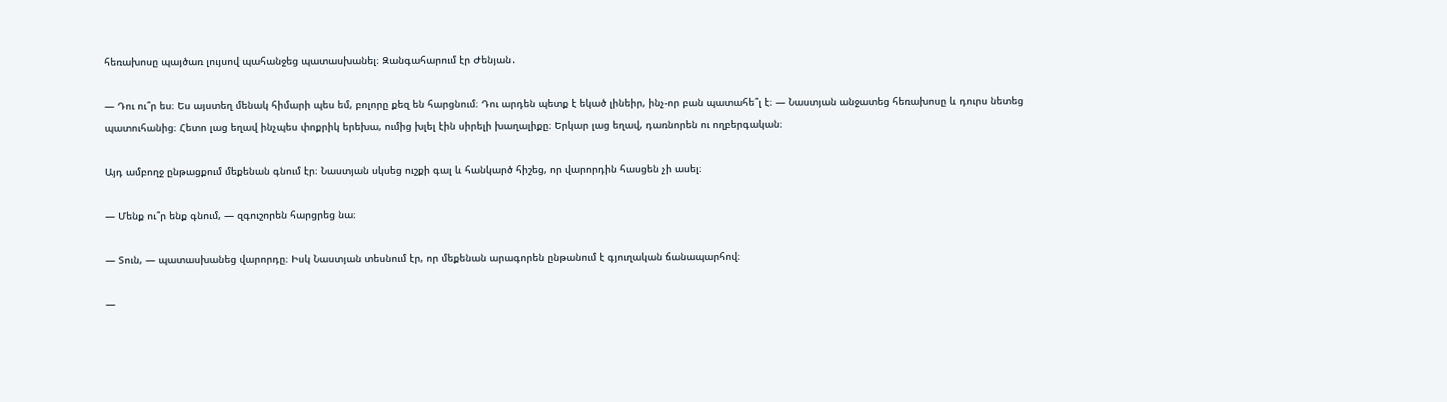հեռախոսը պայծառ լույսով պահանջեց պատասխանել։ Զանգահարում էր Ժենյան․

— Դու ու՞ր ես։ Ես այստեղ մենակ հիմարի պես եմ, բոլորը քեզ են հարցնում։ Դու արդեն պետք է եկած լինեիր, ինչ-որ բան պատահե՞լ է։ — Նաստյան անջատեց հեռախոսը և դուրս նետեց պատուհանից։ Հետո լաց եղավ ինչպես փոքրիկ երեխա, ումից խլել էին սիրելի խաղալիքը։ Երկար լաց եղավ, դառնորեն ու ողբերգական։

Այդ ամբողջ ընթացքում մեքենան գնում էր։ Նաստյան սկսեց ուշքի գալ և հանկարծ հիշեց, որ վարորդին հասցեն չի ասել։

— Մենք ու՞ր ենք գնում, — զգուշորեն հարցրեց նա։

— Տուն, — պատասխանեց վարորդը։ Իսկ Նաստյան տեսնում էր, որ մեքենան արագորեն ընթանում է գյուղական ճանապարհով։

—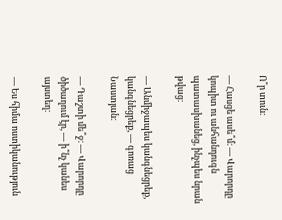Ո՞ր տուն։

— Հասցե ասե՞մ։ — Վարորդը կոպիտ ու անհանդուգն պատասխանեց, ինչպես նրան թվաց։

— Անմիջապես կանգնեցրեք, կանգնեցրեք, — գոռաց Նաստյան։

— Դաշտի մե՞ջ։ — Վարորդը ծիծաղում էր, — ի՞նչ կանես այստեղ։

— Ես հիմա ոստիկանություն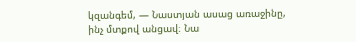կզանգեմ, — Նաստյան ասաց առաջինը, ինչ մտքով անցավ։ Նա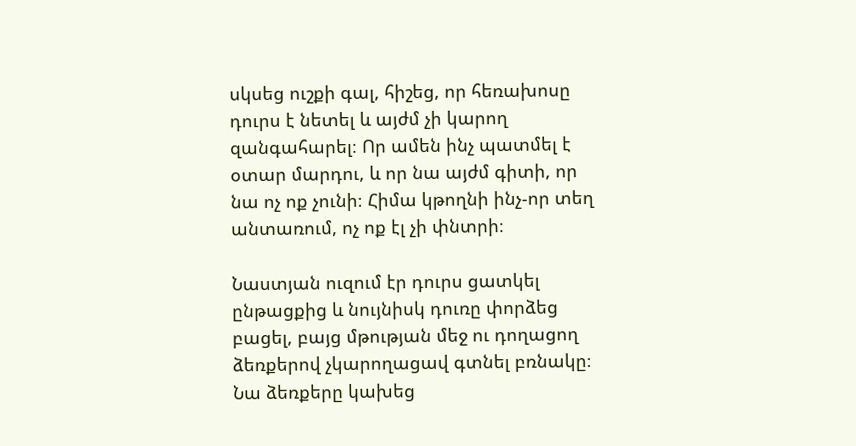սկսեց ուշքի գալ, հիշեց, որ հեռախոսը դուրս է նետել և այժմ չի կարող զանգահարել։ Որ ամեն ինչ պատմել է օտար մարդու, և որ նա այժմ գիտի, որ նա ոչ ոք չունի։ Հիմա կթողնի ինչ-որ տեղ անտառում, ոչ ոք էլ չի փնտրի։

Նաստյան ուզում էր դուրս ցատկել ընթացքից և նույնիսկ դուռը փորձեց բացել, բայց մթության մեջ ու դողացող ձեռքերով չկարողացավ գտնել բռնակը։ Նա ձեռքերը կախեց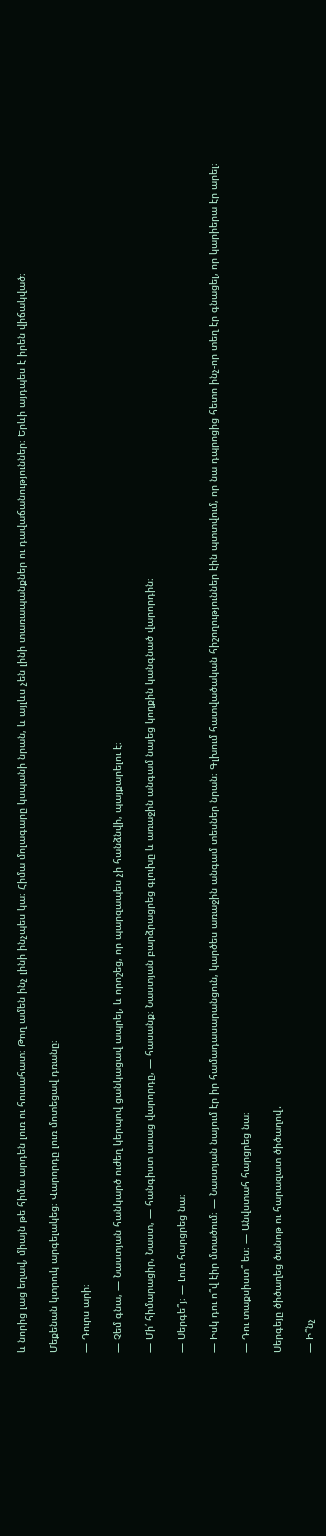և նորից լաց եղավ, միայն թե հիմա արդեն լուռ ու հուսահատ։ Թող ամեն ինչ լինի ինչպես կա։ Հիմա մոլագարը կսպանի նրան, և այլևս չեն լինի տառապանքներ ու դավաճանություններ։ Երևի այդպես է իրեն վիճակված։

Մեքենան կտրուկ արգելակեց։ Վարորդը լուռ մոտեցավ դռանը։

— Դուրս արի։

— Չեմ գնա, — Նաստյան հանկարծ ուժեղ կերպով ցանկացավ ապրել, և որոշեց, որ պարզապես չի հանձնվի, պայքարելու է։

— Մի՛ հիմարացիր, Նաստ, — հանգիստ ասաց վարորդը, — հասանք։ Նաստյան բարձրացրեց գլուխը և առաջին անգամ նայեց կողքին կանգնած վարորդին։

— Սերգե՞յ։ — Լուռ հարցրեց նա։

— Իսկ դու ո՞վ էիր մտածում։ — Նաստյան նայում էր իր համադասարանցուն, կարծես առաջին անգամ տեսներ նրան։ Գլխում հատվածական հիշողություններ էին պտտվում, որ նա դպրոցից հետո ինչ-որ տեղ էր գնացել, որ կարիերա էր արել։

— Դու տաքսիստ՞ ես։ — Անվստահ հարցրեց նա։

Սերգեյը ծիծաղեց ծանոթ ու հարազատ ծիծաղով․

— Ի՞նչ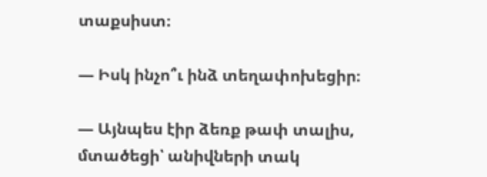տաքսիստ։

— Իսկ ինչո՞ւ ինձ տեղափոխեցիր։

— Այնպես էիր ձեռք թափ տալիս, մտածեցի՝ անիվների տակ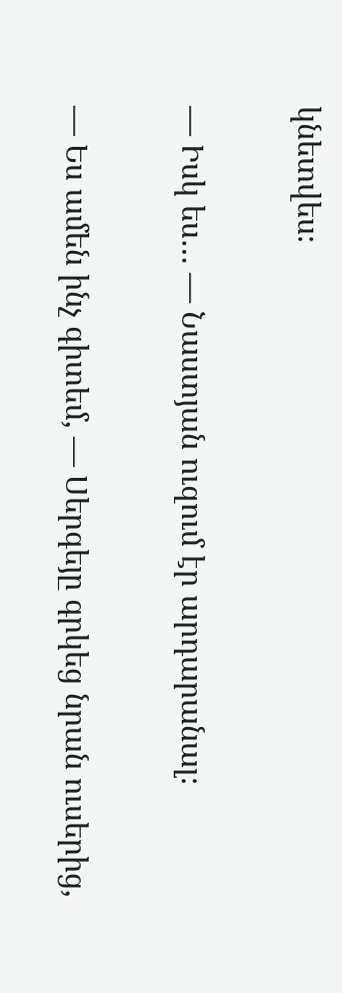կնետվես։

— Իսկ ես… — Նաստյան ուզում էր արդարանալ։

— Ես ամեն ինչ գիտեմ, — Սերգեյը գրկեց նրան ուսերից,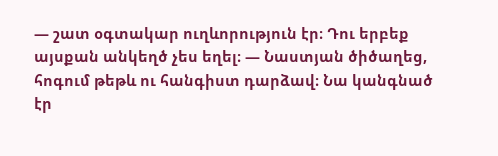— շատ օգտակար ուղևորություն էր։ Դու երբեք այսքան անկեղծ չես եղել։ — Նաստյան ծիծաղեց, հոգում թեթև ու հանգիստ դարձավ։ Նա կանգնած էր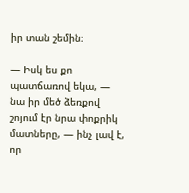իր տան շեմին։

— Իսկ ես քո պատճառով եկա, — նա իր մեծ ձեռքով շոյում էր նրա փոքրիկ մատները, — ինչ լավ է, որ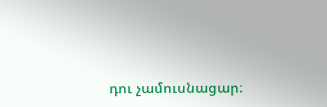դու չամուսնացար։